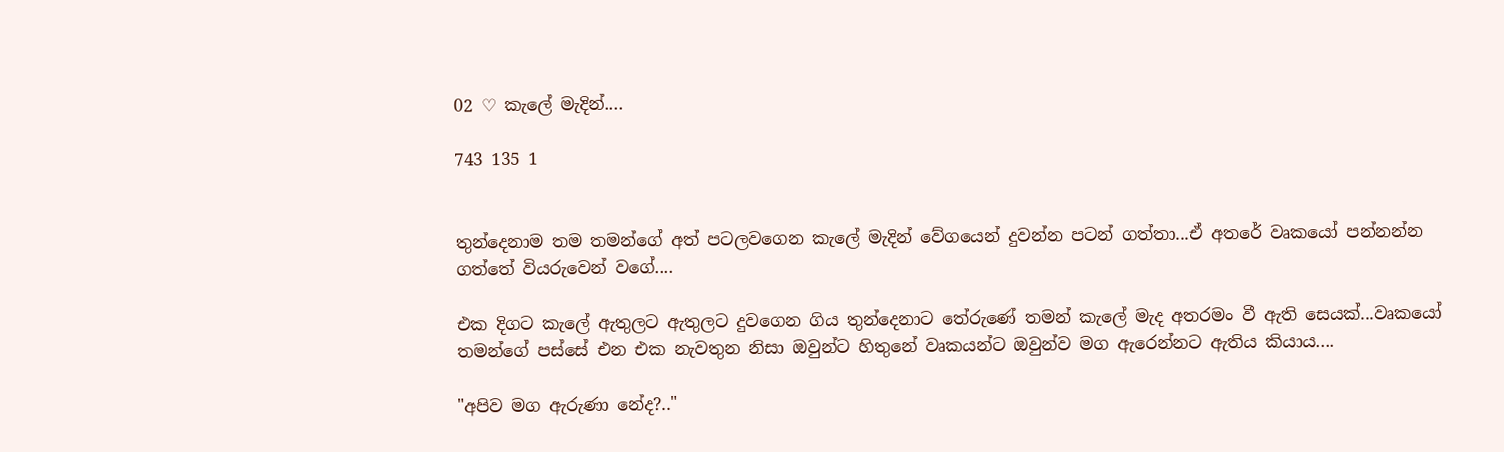02 ♡ කැලේ මැදින්....

743 135 1


තුන්දෙනාම තම තමන්ගේ අත් පටලවගෙන කැලේ මැදින් වේගයෙන් දුවන්න පටන් ගත්තා...ඒ අතරේ වෘකයෝ පන්නන්න ගත්තේ වියරුවෙන් වගේ....

එක දිගට කැලේ ඇතුලට ඇතුලට දුවගෙන ගිය තුන්දෙනාට තේරුණේ තමන් කැලේ මැද අතරමං වී ඇති සෙයක්...වෘකයෝ තමන්ගේ පස්සේ එන එක නැවතුන නිසා ඔවුන්ට හිතුනේ වෘකයන්ට ඔවුන්ව මග ඇරෙන්නට ඇතිය කියාය....

"අපිව මග ඇරුණා නේද?.."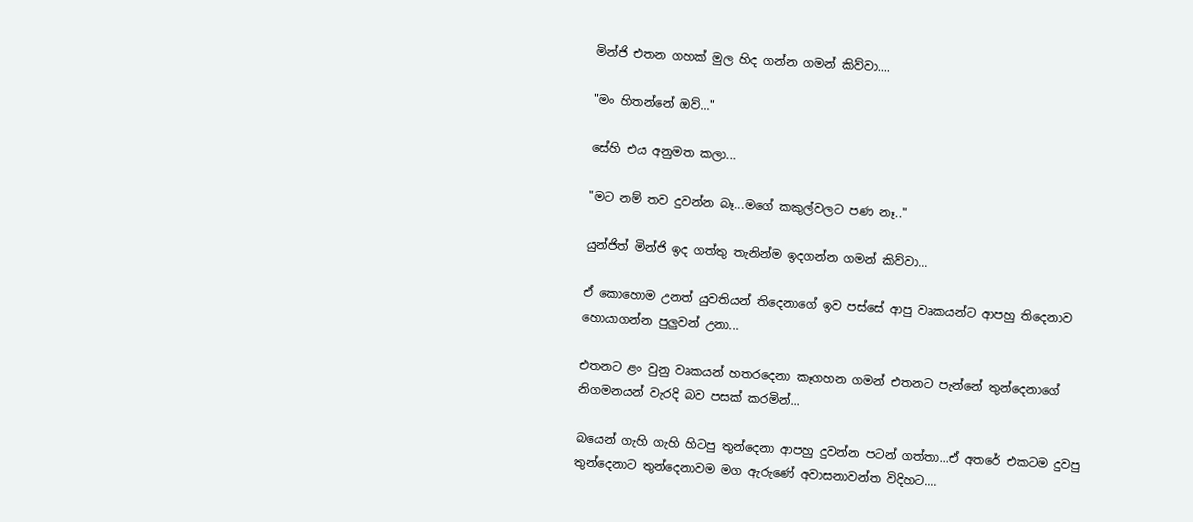මින්ජි එතන ගහක් මුල හිද ගන්න ගමන් කිව්වා....

"මං හිතන්නේ ඔව්..."

සේහි එය අනුමත කලා...

"මට නම් තව දුවන්න බෑ...මගේ කකුල්වලට පණ නෑ.."

යුන්ජිත් මින්ජි ඉද ගත්තු තැනින්ම ඉදගන්න ගමන් කිව්වා...

ඒ කොහොම උනත් යුවතියන් තිදෙනාගේ ඉව පස්සේ ආපු වෘකයන්ට ආපහු තිදෙනාව හොයාගන්න පුලුවන් උනා...

එතනට ළං වුනු වෘකයන් හතරදෙනා කෑගහන ගමන් එතනට පැන්නේ තුන්දෙනාගේ නිගමනයන් වැරදි බව පසක් කරමින්...

බයෙන් ගැහි ගැහි හිටපු තුන්දෙනා ආපහු දුවන්න පටන් ගත්තා...ඒ අතරේ එකටම දුවපු තුන්දෙනාට තුන්දෙනාවම මග ඇරුණේ අවාසනාවන්ත විදිහට....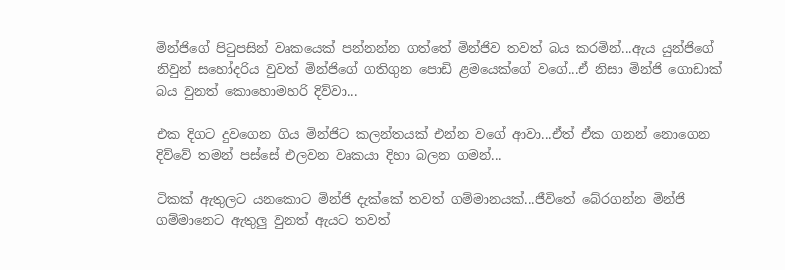මින්ජිගේ පිටුපසින් වෘකයෙක් පන්නන්න ගත්තේ මින්ජිව තවත් බය කරමින්...ඇය යුන්ජිගේ නිවුන් සහෝදරිය වුවත් මින්ජිගේ ගතිගුන පොඩි ළමයෙක්ගේ වගේ...ඒ නිසා මින්ජි ගොඩාක් බය වුනත් කොහොමහරි දිව්වා...

එක දිගට දුවගෙන ගිය මින්ජිට කලන්තයක් එන්න වගේ ආවා...ඒත් ඒක ගනන් නොගෙන දිව්වේ තමන් පස්සේ එලවන වෘකයා දිහා බලන ගමන්...

ටිකක් ඇතුලට යනකොට මින්ජි දැක්කේ තවත් ගම්මානයක්...ජීවිතේ බේරගන්න මින්ජි ගම්මානෙට ඇතුලු වුනත් ඇයට තවත්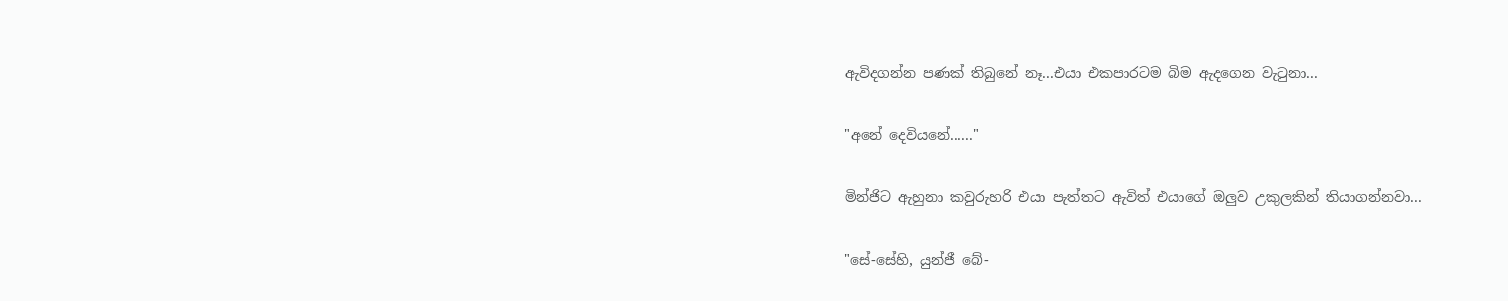ඇවිදගන්න පණක් තිබුනේ නෑ...එයා එකපාරටම බිම ඇදගෙන වැටුනා...

"අනේ දෙවියනේ......"

මින්ජිට ඇහුනා කවුරුහරි එයා පැත්තට ඇවිත් එයාගේ ඔලුව උකුලකින් තියාගන්නවා...

"සේ-සේහි, යුන්ජී බේ-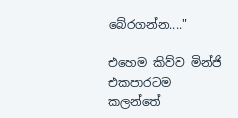බේරගන්න...."

එහෙම කිව්ව මින්ජි එකපාරටම කලන්තේ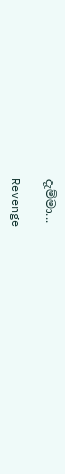දැම්මා...

Revenge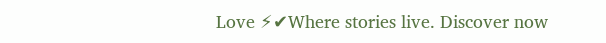Love ⚡✔Where stories live. Discover now